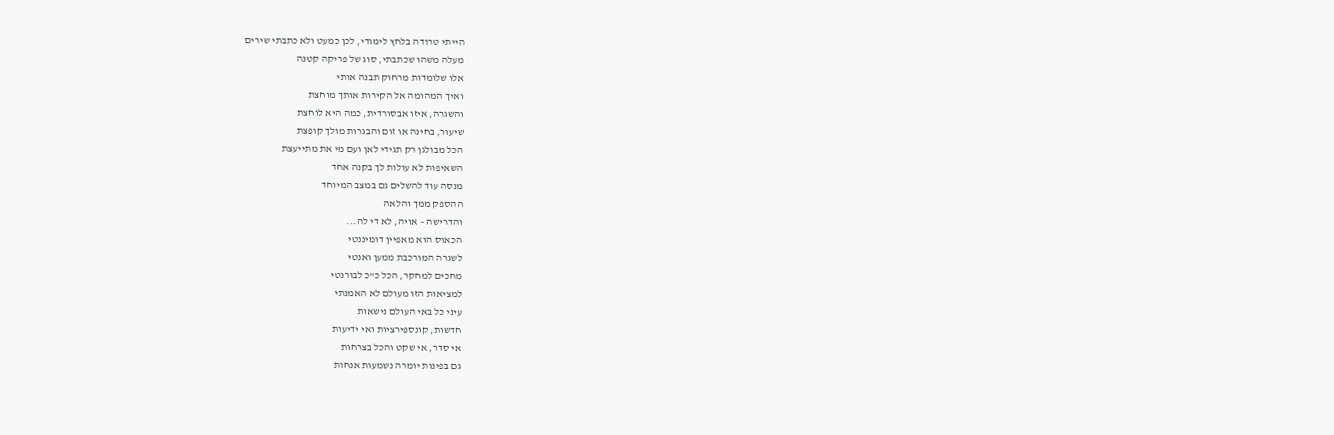הייתי טרודה בלחץ לימודי, לכן כמעט ולא כתבתי שירים
מעלה משהו שכתבתי, סוג של פריקה קטנה
אלו שלומדות מרחוק תבנה אותי
ואיך המהומה אל הקירות אותך מוחצת
והשגרה, איזו אבסורדית, כמה היא לוחצת
שיעור, בחינה או זום והבגרות מולך קופצת
הכל מבולגן רק תגידי לאן ועם מי את מתייעצת
השאיפות לא עולות לך בקנה אחד
מנסה עוד להשלים גם במצב המיוחד
ההספק ממך והלאה
והדרישה – אויה, לא די לה...
הכאוס הוא מאפיין דומיננטי
לשגרה המורכבת ממען ואנטי
מחכים למחקר, הכל כ"כ לבורנטי
למציאות הזו מעולם לא האמנתי
עיני כל באי העולם נישאות
חדשות, קונספירציות ואי ידיעות
אי סדר, אי שקט והכל בצרחות
גם בפינות יומרה נשמעות אנחות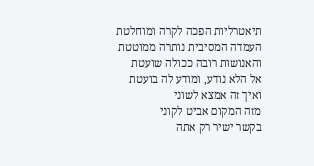תיאטרליות הפכה לקרה ומוחלטת
העמדה המסיבית נותרה ממוטטת
והאנושות רובה ככולה שועטת
אל הלא נודע, ומודע לה בועטת
ואיך זה אמצא לשוני
מזה המקום אביט לקוני
בקשר ישיר רק אתה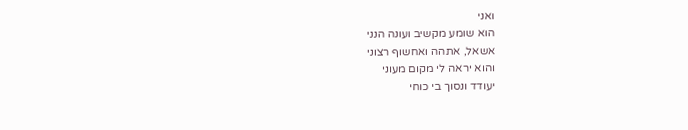ואני
הוא שומע מקשיב ועונה הנני
אשאל, אתהה ואחשוף רצוני
והוא יראה לי מקום מעוני
יעודד ונסוך בי כוחי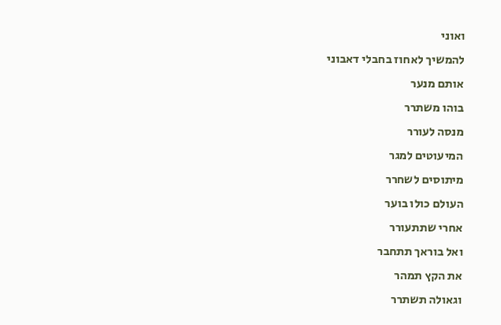ואוני
להמשיך לאחוז בחבלי דאבוני
אותם מנער
בוהו משתרר
מנסה לעורר
המיעוטים למגר
מיתוסים לשחרר
העולם כולו בוער
אחרי שתתעורר
ואל בוראך תתחבר
את הקץ תמהר
וגאולה תשתרר